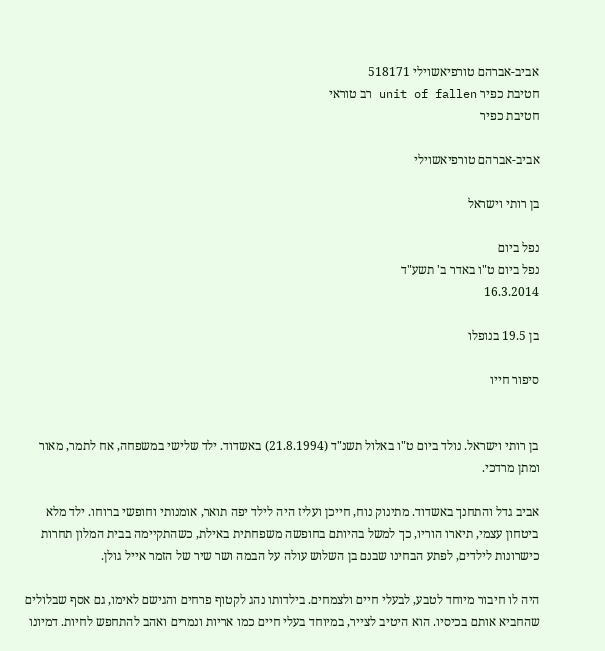אביב-אברהם טורפיאשוילי 518171
חטיבת כפיר unit of fallen רב טוראי
חטיבת כפיר

אביב-אברהם טורפיאשוילי

בן רותי וישראל

נפל ביום
נפל ביום ט"ו באדר ב' תשע"ד
16.3.2014

בן 19.5 בנופלו

סיפור חייו


בן רותי וישראל. נולד ביום ט"ו באלול תשנ"ד (21.8.1994) באשדוד. ילד שלישי במשפחה, אח לתמר, מאור ומתן מרדכי.

אביב גדל והתחנך באשדוד. מתינוק נוח, חייכן ועליז היה לילד יפה תואר, אומנותי וחופשי ברוחו. ילד מלא ביטחון עצמי, תיארו הוריו, כך למשל בהיותם בחופשה משפחתית באילת, כשהתקיימה בבית המלון תחרות כישרונות לילדים, לפתע הבחינו שבנם בן השלוש עולה על הבמה ושר שיר של הזמר אייל גולן.

היה לו חיבור מיוחד לטבע, לבעלי חיים ולצמחים. בילדותו נהג לקטוף פרחים והגישם לאימו, גם אסף שבלולים שהחביא אותם בכיסיו. הוא היטיב לצייר, במיוחד בעלי חיים כמו אריות ונמרים ואהב להתחפש לחיות. דמיונו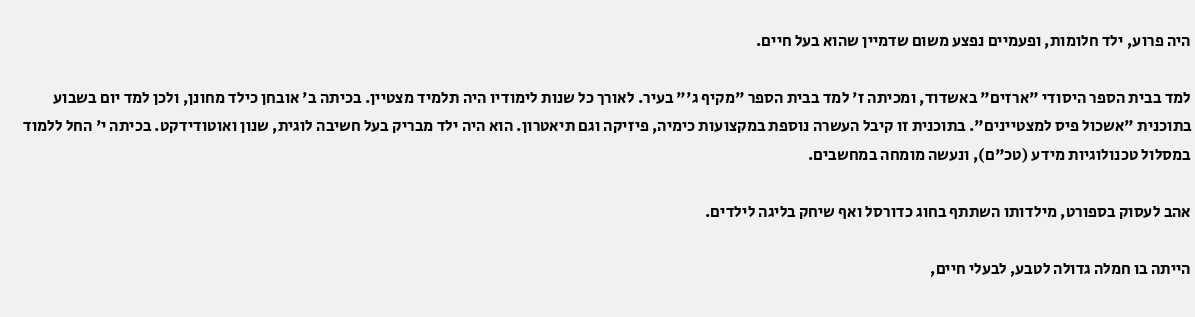היה פרוע, ילד חלומות, ופעמיים נפצע משום שדמיין שהוא בעל חיים.

למד בבית הספר היסודי "ארזים" באשדוד, ומכיתה ז' למד בבית הספר "מקיף ג'" בעיר. לאורך כל שנות לימודיו היה תלמיד מצטיין. בכיתה ב' אובחן כילד מחונן, ולכן למד יום בשבוע בתוכנית "אשכול פיס למצטיינים". בתוכנית זו קיבל העשרה נוספת במקצועות כימיה, פיזיקה וגם תיאטרון. הוא היה ילד מבריק בעל חשיבה לוגית, שנון ואוטודידקט. בכיתה י' החל ללמוד במסלול טכנולוגיות מידע (טכ"ם), ונעשה מומחה במחשבים.

אהב לעסוק בספורט, מילדותו השתתף בחוג כדורסל ואף שיחק בליגה לילדים.

הייתה בו חמלה גדולה לטבע, לבעלי חיים,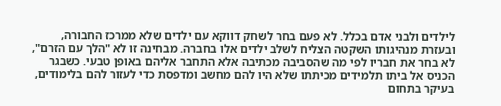לילדים ולבני אדם בכלל. לא פעם בחר לשחק דווקא עם ילדים שלא ממרכז החבורה, ובעזרת מנהיגותו השקטה הצליח לשלב ילדים אלו בחברה. מבחינה זו לא "הלך עם הזרם", לא בחר את חבריו לפי מה שהסביבה מכתיבה אלא התחבר אליהם באופן טבעי. כשבגר הכניס אל ביתו תלמידים מכיתתו שלא היו להם מחשב ומדפסת כדי לעזור להם בלימודים, בעיקר בתחום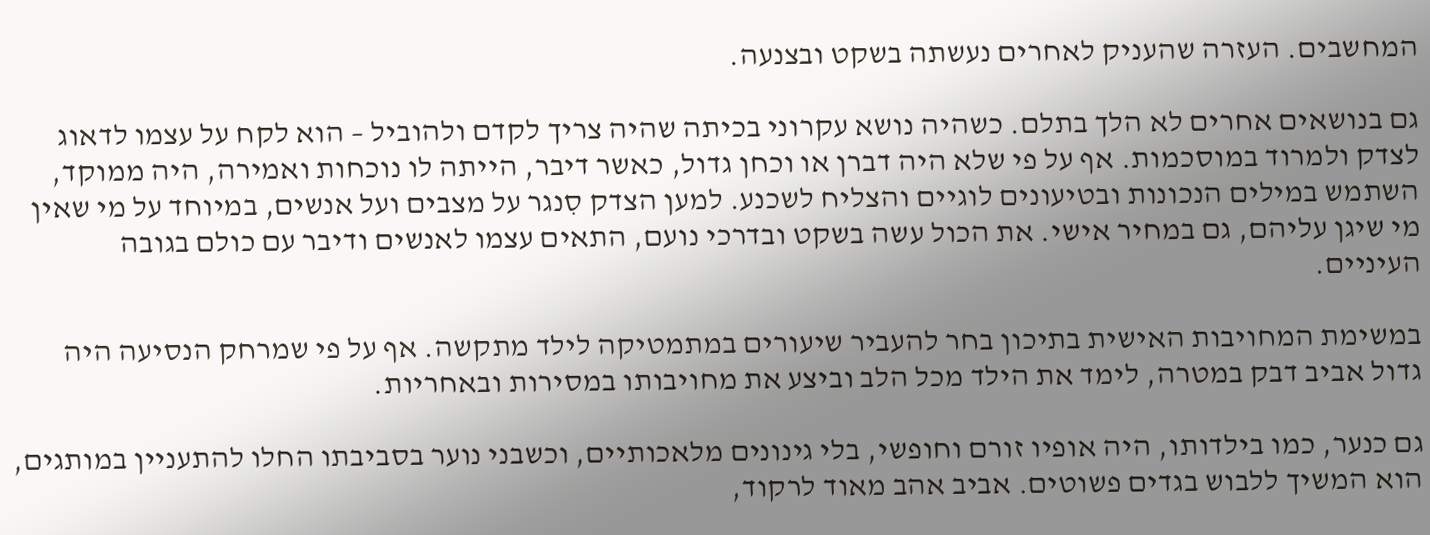המחשבים. העזרה שהעניק לאחרים נעשתה בשקט ובצנעה.

גם בנושאים אחרים לא הלך בתלם. כשהיה נושא עקרוני בכיתה שהיה צריך לקדם ולהוביל – הוא לקח על עצמו לדאוג לצדק ולמרוד במוסכמות. אף על פי שלא היה דברן או וכחן גדול, כאשר דיבר, הייתה לו נוכחות ואמירה, היה ממוקד, השתמש במילים הנכונות ובטיעונים לוגיים והצליח לשכנע. למען הצדק סִנגר על מצבים ועל אנשים, במיוחד על מי שאין מי שיגן עליהם, גם במחיר אישי. את הכול עשה בשקט ובדרכי נועם, התאים עצמו לאנשים ודיבר עם כולם בגובה העיניים.

במשימת המחויבות האישית בתיכון בחר להעביר שיעורים במתמטיקה לילד מתקשה. אף על פי שמרחק הנסיעה היה גדול אביב דבק במטרה, לימד את הילד מכל הלב וביצע את מחויבותו במסירות ובאחריות.

גם כנער, כמו בילדותו, היה אופיו זורם וחופשי, בלי גינונים מלאכותיים, וכשבני נוער בסביבתו החלו להתעניין במותגים, הוא המשיך ללבוש בגדים פשוטים. אביב אהב מאוד לרקוד,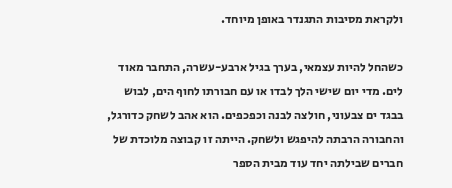ולקראת מסיבות התגנדר באופן מיוחד.

כשהחל להיות עצמאי, בערך בגיל ארבע-עשרה, התחבר מאוד לים. מדי יום שישי הלך לבדו או עם חבורתו לחוף הים, לבוש בבגד ים צבעוני, חולצה לבנה וכפכפים. הוא אהב לשחק כדורגל, והחבורה הרבתה להיפגש ולשחק. הייתה זו קבוצה מלוכדת של חברים שבילתה יחד עוד מבית הספר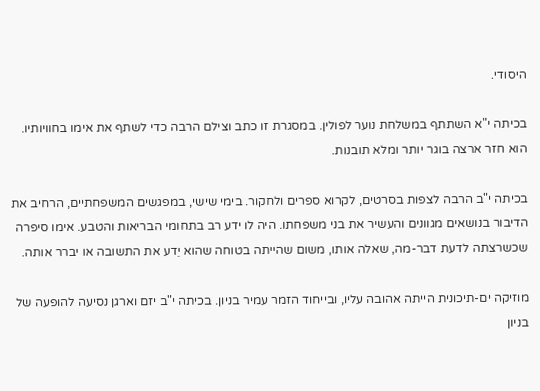היסודי.

בכיתה י"א השתתף במשלחת נוער לפולין. במסגרת זו כתב וצילם הרבה כדי לשתף את אימו בחוויותיו. הוא חזר ארצה בוגר יותר ומלא תובנות.

בכיתה י"ב הרבה לצפות בסרטים, לקרוא ספרים ולחקור. בימי שישי, במפגשים המשפחתיים, הרחיב את הדיבור בנושאים מגוונים והעשיר את בני משפחתו. היה לו ידע רב בתחומי הבריאות והטבע. אימו סיפרה שכשרצתה לדעת דבר-מה, שאלה אותו, משום שהייתה בטוחה שהוא יֵדע את התשובה או יברר אותה.

מוזיקה ים-תיכונית הייתה אהובה עליו, ובייחוד הזמר עמיר בניון. בכיתה י"ב יזם וארגן נסיעה להופעה של בניון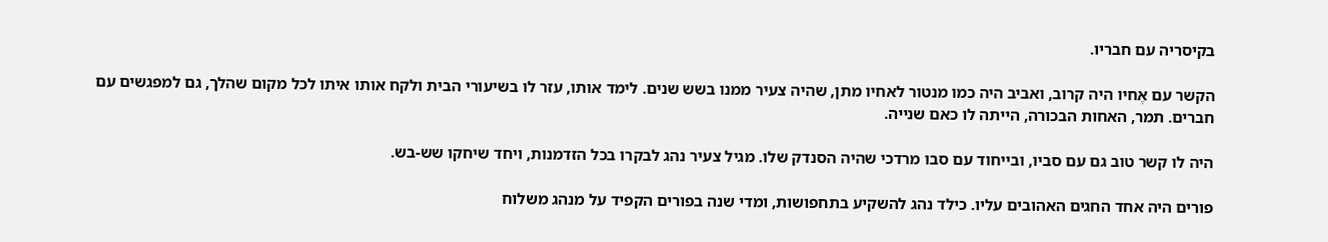בקיסריה עם חבריו.

הקשר עם אֶחיו היה קרוב, ואביב היה כמו מנטור לאחיו מתן, שהיה צעיר ממנו בשש שנים. לימד אותו, עזר לו בשיעורי הבית ולקח אותו איתו לכל מקום שהלך, גם למפגשים עם חברים. תמר, האחות הבכורה, הייתה לו כאם שנייה.

היה לו קשר טוב גם עם סביו, ובייחוד עם סבו מרדכי שהיה הסנדק שלו. מגיל צעיר נהג לבקרו בכל הזדמנות, ויחד שיחקו שש-בש.

פורים היה אחד החגים האהובים עליו. כילד נהג להשקיע בתחפושות, ומדי שנה בפורים הקפיד על מנהג משלוח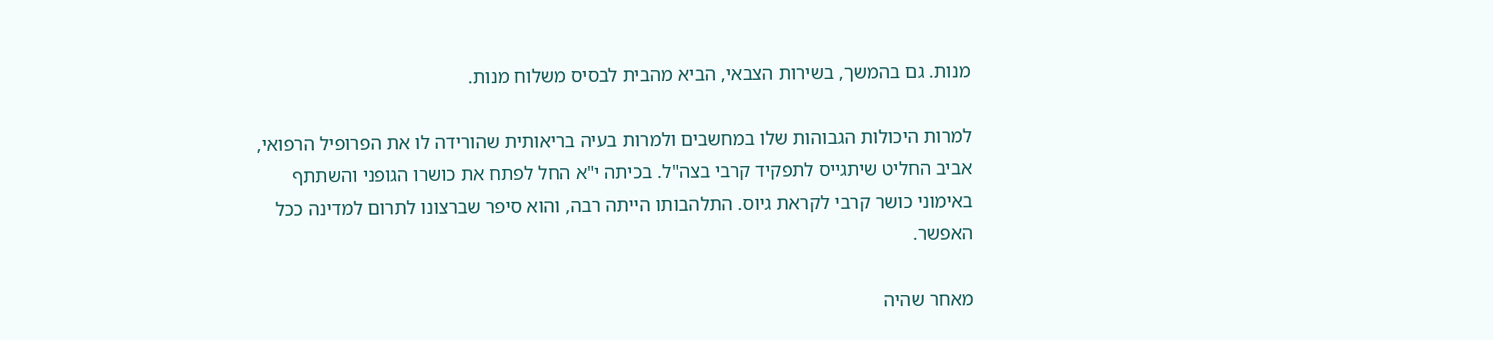מנות. גם בהמשך, בשירות הצבאי, הביא מהבית לבסיס משלוח מנות.

למרות היכולות הגבוהות שלו במחשבים ולמרות בעיה בריאותית שהורידה לו את הפרופיל הרפואי, אביב החליט שיתגייס לתפקיד קרבי בצה"ל. בכיתה י"א החל לפתח את כושרו הגופני והשתתף באימוני כושר קרבי לקראת גיוס. התלהבותו הייתה רבה, והוא סיפר שברצונו לתרום למדינה ככל האפשר.

מאחר שהיה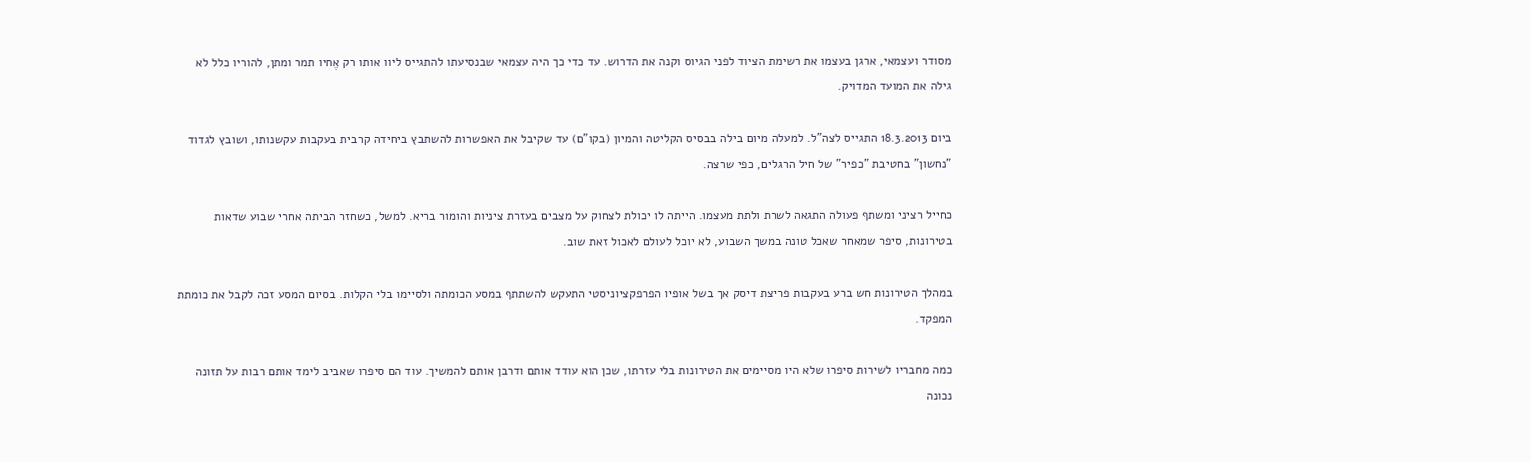מסודר ועצמאי, ארגן בעצמו את רשימת הציוד לפני הגיוס וקנה את הדרוש. עד כדי כך היה עצמאי שבנסיעתו להתגייס ליוו אותו רק אֶחיו תמר ומתן, להוריו כלל לא גילה את המועד המדויק.

ביום 18.3.2013 התגייס לצה"ל. למעלה מיום בילה בבסיס הקליטה והמיון (בקו"ם) עד שקיבל את האפשרות להשתבץ ביחידה קרבית בעקבות עקשנותו, ושובץ לגדוד "נחשון" בחטיבת "כפיר" של חיל הרגלים, כפי שרצה.

כחייל רציני ומשתף פעולה התגאה לשרת ולתת מעצמו. הייתה לו יכולת לצחוק על מצבים בעזרת ציניות והומור בריא. למשל, כשחזר הביתה אחרי שבוע שדאות בטירונות, סיפר שמאחר שאכל טונה במשך השבוע, לא יוכל לעולם לאכול זאת שוב.

במהלך הטירונות חש ברע בעקבות פריצת דיסק אך בשל אופיו הפרפקציוניסטי התעקש להשתתף במסע הכומתה ולסיימו בלי הקלות. בסיום המסע זכה לקבל את כומתת המפקד.

כמה מחבריו לשירות סיפרו שלא היו מסיימים את הטירונות בלי עזרתו, שכן הוא עודד אותם ודרבן אותם להמשיך. עוד הם סיפרו שאביב לימד אותם רבות על תזונה נכונה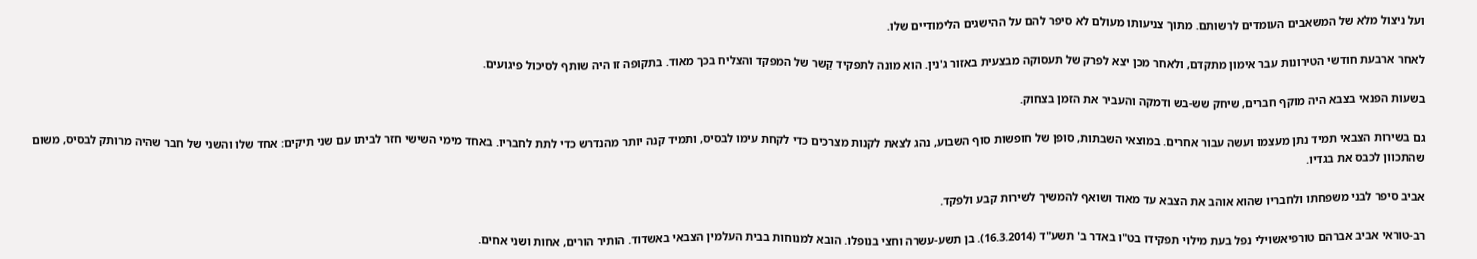ועל ניצול מלא של המשאבים העומדים לרשותם. מתוך צניעותו מעולם לא סיפר להם על ההישגים הלימודיים שלו.

לאחר ארבעת חודשי הטירונות עבר אימון מתקדם, ולאחר מכן יצא לפרק של תעסוקה מבצעית באזור ג'נין. הוא מונה לתפקיד קַשר של המפקד והצליח בכך מאוד. בתקופה זו היה שותף לסיכול פיגועים.

בשעות הפנאי בצבא היה מוקף חברים, שיחק שש-בש ודמקה והעביר את הזמן בצחוק.

גם בשירות הצבאי תמיד נתן מעצמו ועשה עבור אחרים. במוצאי השבתות, סופן של חופשות סוף השבוע, נהג לצאת לקנות מצרכים כדי לקחת עימו לבסיס, ותמיד קנה יותר מהנדרש כדי לתת לחבריו. באחד מימי השישי חזר לביתו עם שני תיקים: אחד שלו והשני של חבר שהיה מרותק לבסיס, משום שהתכוון לכבס את בגדיו.

אביב סיפר לבני משפחתו ולחבריו שהוא אוהב את הצבא עד מאוד ושואף להמשיך לשירות קבע ולפקד.

רב-טוראי אביב אברהם טורפיאשוילי נפל בעת מילוי תפקידו בט"ו באדר ב' תשע"ד (16.3.2014). בן תשע-עשרה וחצי בנופלו. הובא למנוחות בבית העלמין הצבאי באשדוד. הותיר הורים, אחות ושני אחים.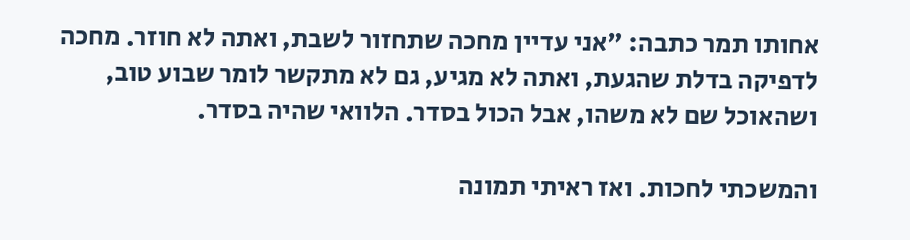אחותו תמר כתבה: "אני עדיין מחכה שתחזור לשבת, ואתה לא חוזר. מחכה לדפיקה בדלת שהגעת, ואתה לא מגיע, גם לא מתקשר לומר שבוע טוב, ושהאוכל שם לא משהו, אבל הכול בסדר. הלוואי שהיה בסדר.

והמשכתי לחכות. ואז ראיתי תמונה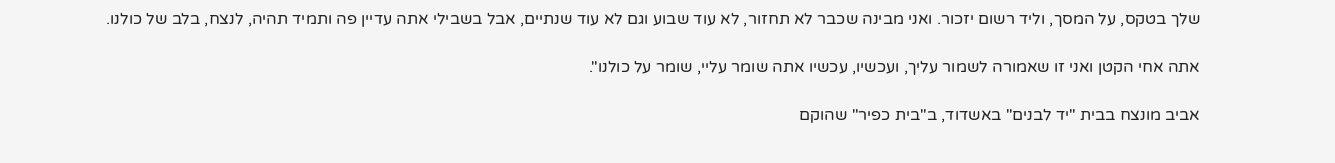שלך בטקס, על המסך, וליד רשום יזכור. ואני מבינה שכבר לא תחזור, לא עוד שבוע וגם לא עוד שנתיים, אבל בשבילי אתה עדיין פה ותמיד תהיה, לנצח, בלב של כולנו.

אתה אחי הקטן ואני זו שאמורה לשמור עליך, ועכשיו, עכשיו אתה שומר עליי, שומר על כולנו".

אביב מונצח בבית "יד לבנים" באשדוד, ב"בית כפיר" שהוקם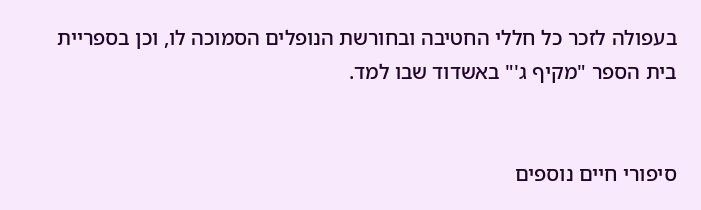בעפולה לזכר כל חללי החטיבה ובחורשת הנופלים הסמוכה לו, וכן בספריית בית הספר "מקיף ג'" באשדוד שבו למד.


סיפורי חיים נוספים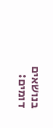בנושאים דומים: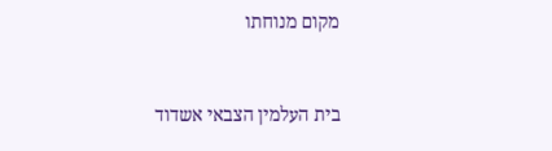מקום מנוחתו


בית העלמין הצבאי אשדוד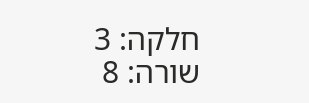חלקה: 3
שורה: 8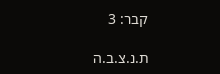קבר: 3

ת.נ.צ.ב.ה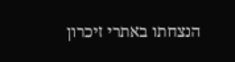הנצחתו באתרי זיכרון